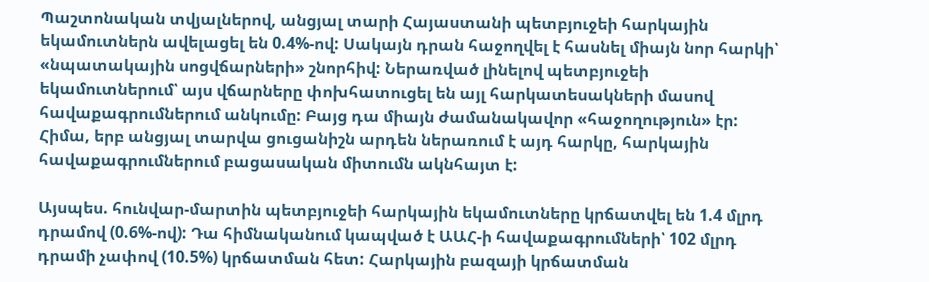Պաշտոնական տվյալներով, անցյալ տարի Հայաստանի պետբյուջեի հարկային եկամուտներն ավելացել են 0.4%-ով: Սակայն դրան հաջողվել է հասնել միայն նոր հարկի՝ «նպատակային սոցվճարների» շնորհիվ: Ներառված լինելով պետբյուջեի եկամուտներում՝ այս վճարները փոխհատուցել են այլ հարկատեսակների մասով հավաքագրումներում անկումը: Բայց դա միայն ժամանակավոր «հաջողություն» էր: Հիմա, երբ անցյալ տարվա ցուցանիշն արդեն ներառում է այդ հարկը, հարկային հավաքագրումներում բացասական միտումն ակնհայտ է:

Այսպես. հունվար-մարտին պետբյուջեի հարկային եկամուտները կրճատվել են 1.4 մլրդ դրամով (0.6%-ով): Դա հիմնականում կապված է ԱԱՀ-ի հավաքագրումների՝ 102 մլրդ դրամի չափով (10.5%) կրճատման հետ: Հարկային բազայի կրճատման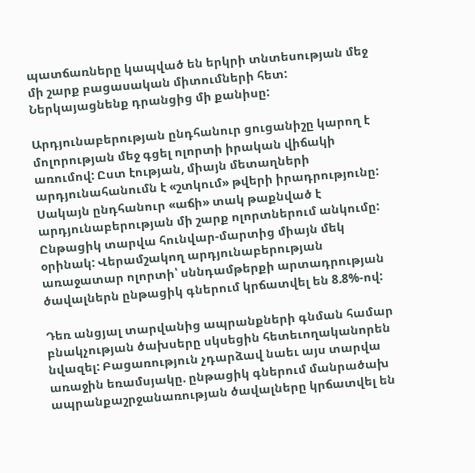պատճառները կապված են երկրի տնտեսության մեջ մի շարք բացասական միտումների հետ: Ներկայացնենք դրանցից մի քանիսը:

Արդյունաբերության ընդհանուր ցուցանիշը կարող է մոլորության մեջ գցել ոլորտի իրական վիճակի առումով: Ըստ էության, միայն մետաղների արդյունահանումն է «շտկում» թվերի իրադրությունը: Սակայն ընդհանուր «աճի» տակ թաքնված է արդյունաբերության մի շարք ոլորտներում անկումը: Ընթացիկ տարվա հունվար-մարտից միայն մեկ օրինակ: Վերամշակող արդյունաբերության առաջատար ոլորտի՝ սննդամթերքի արտադրության ծավալներն ընթացիկ գներում կրճատվել են 8.8%-ով:

Դեռ անցյալ տարվանից ապրանքների գնման համար բնակչության ծախսերը սկսեցին հետեւողականորեն նվազել: Բացառություն չդարձավ նաեւ այս տարվա առաջին եռամսյակը. ընթացիկ գներում մանրածախ ապրանքաշրջանառության ծավալները կրճատվել են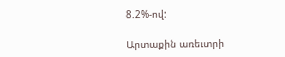8.2%-ով:

Արտաքին առեւտրի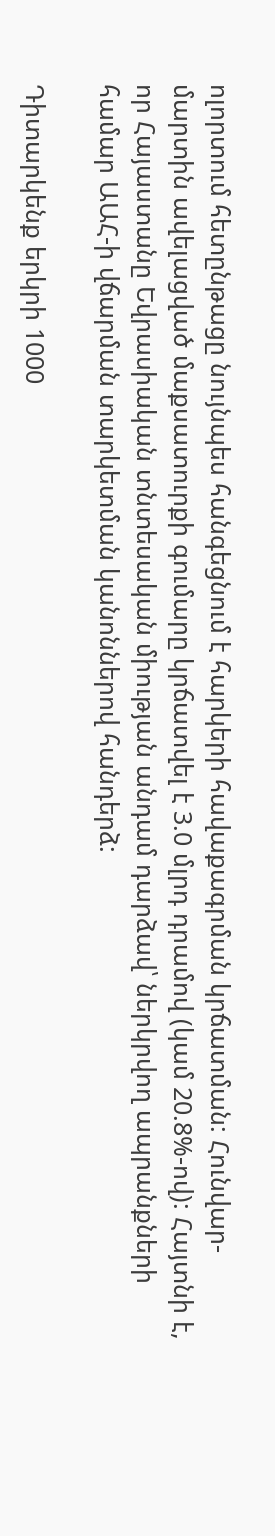ոլորտում հետընթացը նույնպես հանգեցնում է հարկերի հավաքագրման կրճատման: Հունվար-մարտին ավելացված մաքսատուրքի գումարը կրճատվել է 3.0 մլրդ դրամով (կամ 20.8%-ով): Հայտնի է, որ Հայաստանը Եվրասիական տնտեսական միության անդամ դարձավ՝ ներկրվող ապրանքների համար ԱԱՀ-ի վճարման տարկետման կանոններով հանդերձ:

Դիտարկենք երկրի 1000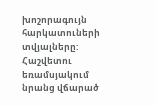խոշորագույն հարկատուների տվյալները: Հաշվետու եռամսյակում նրանց վճարած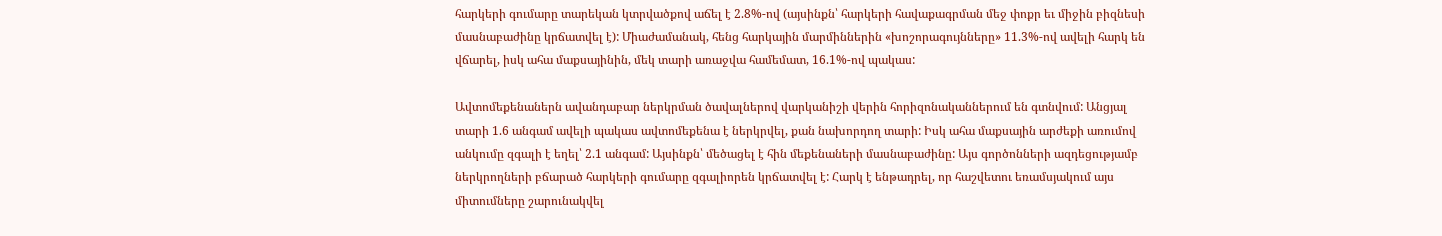հարկերի գումարը տարեկան կտրվածքով աճել է 2.8%-ով (այսինքն՝ հարկերի հավաքագրման մեջ փոքր եւ միջին բիզնեսի մասնաբաժինը կրճատվել է): Միաժամանակ, հենց հարկային մարմիններին «խոշորագույնները» 11.3%-ով ավելի հարկ են վճարել, իսկ ահա մաքսայինին, մեկ տարի առաջվա համեմատ, 16.1%-ով պակաս:

Ավտոմեքենաներն ավանդաբար ներկրման ծավալներով վարկանիշի վերին հորիզոնականներում են գտնվում: Անցյալ տարի 1.6 անգամ ավելի պակաս ավտոմեքենա է ներկրվել, քան նախորդող տարի: Իսկ ահա մաքսային արժեքի առումով անկումը զգալի է եղել՝ 2.1 անգամ: Այսինքն՝ մեծացել է հին մեքենաների մասնաբաժինը: Այս գործոնների ազդեցությամբ ներկրողների բճարած հարկերի գումարը զգալիորեն կրճատվել է: Հարկ է ենթադրել, որ հաշվետու եռամսյակում այս միտումները շարունակվել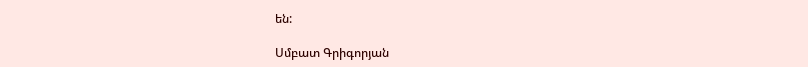են:

Սմբատ Գրիգորյան